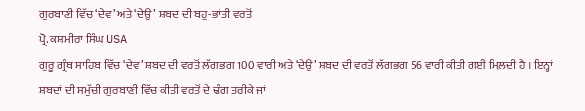ਗੁਰਬਾਣੀ ਵਿੱਚ ‘ਦੇਵ’ ਅਤੇ ‘ਦੇਉ’ ਸ਼ਬਦ ਦੀ ਬਹੁ-ਭਾਂਤੀ ਵਰਤੋਂ
ਪ੍ਰੋ. ਕਸ਼ਮੀਰਾ ਸਿੰਘ USA
ਗੁਰੂ ਗ੍ਰੰਥ ਸਾਹਿਬ ਵਿੱਚ ‘ਦੇਵ’ ਸ਼ਬਦ ਦੀ ਵਰਤੋਂ ਲੱਗਭਗ 100 ਵਾਰੀ ਅਤੇ ‘ਦੇਉ’ ਸ਼ਬਦ ਦੀ ਵਰਤੋਂ ਲੱਗਭਗ 56 ਵਾਰੀ ਕੀਤੀ ਗਈ ਮਿਲ਼ਦੀ ਹੈ । ਇਨ੍ਹਾਂ ਸ਼ਬਦਾਂ ਦੀ ਸਮੁੱਚੀ ਗੁਰਬਾਣੀ ਵਿੱਚ ਕੀਤੀ ਵਰਤੋਂ ਦੇ ਢੰਗ ਤਰੀਕੇ ਜਾਂ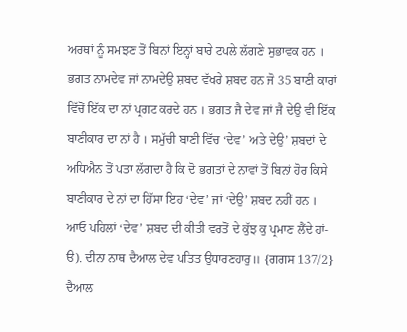ਅਰਥਾਂ ਨੂੰ ਸਮਝਣ ਤੋਂ ਬਿਨਾਂ ਇਨ੍ਹਾਂ ਬਾਰੇ ਟਪਲੇ ਲੱਗਣੇ ਸੁਭਾਵਕ ਹਨ । ਭਗਤ ਨਾਮਦੇਵ ਜਾਂ ਨਾਮਦੇਉ ਸ਼ਬਦ ਵੱਖਰੇ ਸ਼ਬਦ ਹਨ ਜੋ 35 ਬਾਣੀ ਕਾਰਾਂ ਵਿੱਚੋਂ ਇੱਕ ਦਾ ਨਾਂ ਪ੍ਰਗਟ ਕਰਦੇ ਹਨ । ਭਗਤ ਜੈ ਦੇਵ ਜਾਂ ਜੈ ਦੇਉ ਵੀ ਇੱਕ ਬਾਣੀਕਾਰ ਦਾ ਨਾਂ ਹੈ । ਸਮੁੱਚੀ ਬਾਣੀ ਵਿੱਚ ‘ਦੇਵ’ ਅਤੇ ਦੇਉ’ ਸ਼ਬਦਾਂ ਦੇ ਅਧਿਐਨ ਤੋਂ ਪਤਾ ਲੱਗਦਾ ਹੈ ਕਿ ਦੋ ਭਗਤਾਂ ਦੇ ਨਾਵਾਂ ਤੋਂ ਬਿਨਾਂ ਹੋਰ ਕਿਸੇ ਬਾਣੀਕਾਰ ਦੇ ਨਾਂ ਦਾ ਹਿੱਸਾ ਇਹ ‘ਦੇਵ’ ਜਾਂ ‘ਦੇਉ’ ਸ਼ਬਦ ਨਹੀਂ ਹਨ । ਆਓ ਪਹਿਲਾਂ ‘ਦੇਵ’ ਸ਼ਬਦ ਦੀ ਕੀਤੀ ਵਰਤੋਂ ਦੇ ਕੁੱਝ ਕੁ ਪ੍ਰਮਾਣ ਲੈਂਦੇ ਹਾਂ-
ੳ). ਦੀਨਾ ਨਾਥ ਦੈਆਲ ਦੇਵ ਪਤਿਤ ਉਧਾਰਣਹਾਰੁ॥ {ਗਗਸ 137/2}
ਦੈਆਲ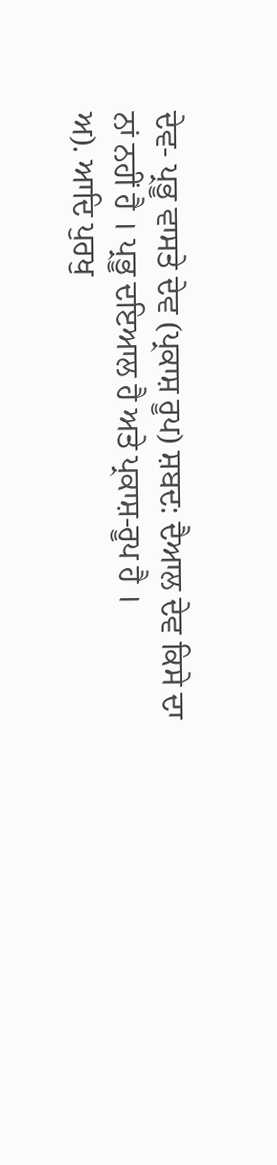ਦੇਵ- ਪ੍ਰਭੂ ਵਾਸਤੇ ਦੇਵ (ਪ੍ਰਕਾਸ਼ ਰੂਪ) ਸ਼ਬਦ: ਦੈਆਲ ਦੇਵ ਕਿਸੇ ਦਾ ਨਾਂ ਨਹੀਂ ਹੈ । ਪ੍ਰਭੂ ਦਇਆਲ ਹੈ ਅਤੇ ਪ੍ਰਕਾਸ਼-ਰੂਪ ਹੈ ।
ਅ). ਆਦਿ ਪੁਰਖੁ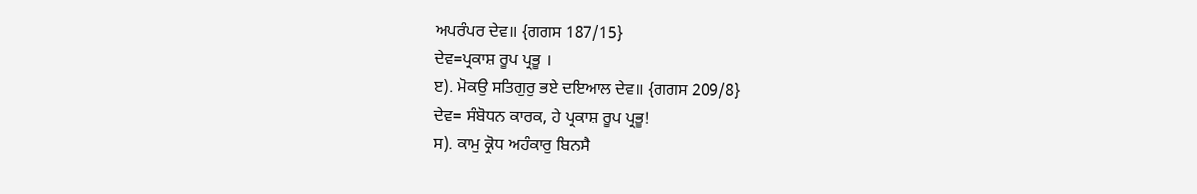ਅਪਰੰਪਰ ਦੇਵ॥ {ਗਗਸ 187/15}
ਦੇਵ=ਪ੍ਰਕਾਸ਼ ਰੂਪ ਪ੍ਰਭੂ ।
ੲ). ਮੋਕਉ ਸਤਿਗੁਰੁ ਭਏ ਦਇਆਲ ਦੇਵ॥ {ਗਗਸ 209/8}
ਦੇਵ= ਸੰਬੋਧਨ ਕਾਰਕ, ਹੇ ਪ੍ਰਕਾਸ਼ ਰੂਪ ਪ੍ਰਭੂ!
ਸ). ਕਾਮੁ ਕ੍ਰੋਧ ਅਹੰਕਾਰੁ ਬਿਨਸੈ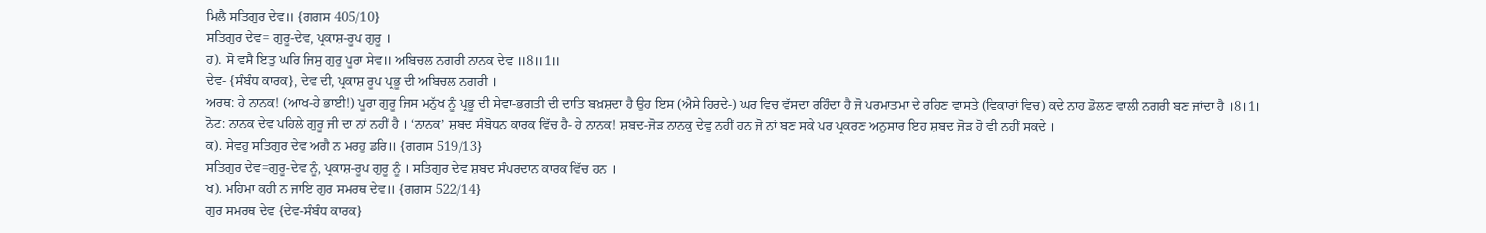ਮਿਲੈ ਸਤਿਗੁਰ ਦੇਵ॥ {ਗਗਸ 405/10}
ਸਤਿਗੁਰ ਦੇਵ= ਗੁਰੂ-ਦੇਵ, ਪ੍ਰਕਾਸ਼-ਰੂਪ ਗੁਰੂ ।
ਹ). ਸੋ ਵਸੈ ਇਤੁ ਘਰਿ ਜਿਸੁ ਗੁਰੁ ਪੂਰਾ ਸੇਵ॥ ਅਬਿਚਲ ਨਗਰੀ ਨਾਨਕ ਦੇਵ ॥8॥1॥
ਦੇਵ- {ਸੰਬੰਧ ਕਾਰਕ}, ਦੇਵ ਦੀ, ਪ੍ਰਕਾਸ਼ ਰੂਪ ਪ੍ਰਭੂ ਦੀ ਅਬਿਚਲ ਨਗਰੀ ।
ਅਰਥ: ਹੇ ਨਾਨਕ! (ਆਖ-ਹੇ ਭਾਈ!) ਪੂਰਾ ਗੁਰੂ ਜਿਸ ਮਨੁੱਖ ਨੂੰ ਪ੍ਰਭੂ ਦੀ ਸੇਵਾ-ਭਗਤੀ ਦੀ ਦਾਤਿ ਬਖ਼ਸ਼ਦਾ ਹੈ ਉਹ ਇਸ (ਐਸੇ ਹਿਰਦੇ-) ਘਰ ਵਿਚ ਵੱਸਦਾ ਰਹਿੰਦਾ ਹੈ ਜੋ ਪਰਮਾਤਮਾ ਦੇ ਰਹਿਣ ਵਾਸਤੇ (ਵਿਕਾਰਾਂ ਵਿਚ) ਕਦੇ ਨਾਹ ਡੋਲਣ ਵਾਲੀ ਨਗਰੀ ਬਣ ਜਾਂਦਾ ਹੈ ।8।1।
ਨੋਟ: ਨਾਨਕ ਦੇਵ ਪਹਿਲੇ ਗੁਰੂ ਜੀ ਦਾ ਨਾਂ ਨਹੀਂ ਹੈ । ‘ਨਾਨਕ’ ਸ਼ਬਦ ਸੰਬੋਧਨ ਕਾਰਕ ਵਿੱਚ ਹੈ- ਹੇ ਨਾਨਕ! ਸ਼ਬਦ-ਜੋੜ ਨਾਨਕੁ ਦੇਵੁ ਨਹੀਂ ਹਨ ਜੋ ਨਾਂ ਬਣ ਸਕੇ ਪਰ ਪ੍ਰਕਰਣ ਅਨੁਸਾਰ ਇਹ ਸ਼ਬਦ ਜੋੜ ਹੋ ਵੀ ਨਹੀਂ ਸਕਦੇ ।
ਕ). ਸੇਵਹੁ ਸਤਿਗੁਰ ਦੇਵ ਅਗੈ ਨ ਮਰਹੁ ਡਰਿ॥ {ਗਗਸ 519/13}
ਸਤਿਗੁਰ ਦੇਵ=ਗੁਰੂ-ਦੇਵ ਨੂੰ, ਪ੍ਰਕਾਸ਼-ਰੂਪ ਗੁਰੂ ਨੂੰ । ਸਤਿਗੁਰ ਦੇਵ ਸ਼ਬਦ ਸੰਪਰਦਾਨ ਕਾਰਕ ਵਿੱਚ ਹਨ ।
ਖ). ਮਹਿਮਾ ਕਹੀ ਨ ਜਾਇ ਗੁਰ ਸਮਰਥ ਦੇਵ॥ {ਗਗਸ 522/14}
ਗੁਰ ਸਮਰਥ ਦੇਵ {ਦੇਵ-ਸੰਬੰਧ ਕਾਰਕ}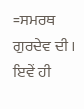=ਸਮਰਥ ਗੁਰਦੇਵ ਦੀ । ਇਵੇਂ ਹੀ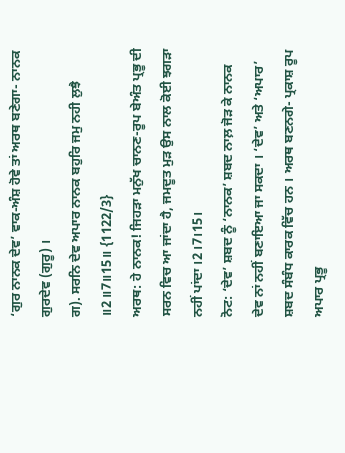‘ਗੁਰ ਨਾਨਕ ਦੇਵ’ ਵਾਕ-ਅੰਸ਼ ਹੋਵੇ ਤਾਂ ਅਰਥ ਬਣੇਗਾ- ਨਾਨਕ ਗੁਰਦੇਵ (ਗੁਰੂ) ।
ਗ). ਸਰਨਿ ਦੇਵ ਅਪਾਰ ਨਾਨਕ ਬਹੁਰਿ ਜਮੁ ਨਹੀ ਲੁਝੈ ॥2॥7॥15॥ {1122/3}
ਅਰਥ: ਹੇ ਨਾਨਕ! ਜਿਹੜਾ ਮਨੁੱਖ ਚਾਨਣ-ਰੂਪ ਬੇਅੰਤ ਪ੍ਰਭੂ ਦੀ ਸਰਨ ਵਿਚ ਆ ਜਾਂਦਾ ਹੈ, ਜਮਦੂਤ ਮੁੜ ਉਸ ਨਾਲ ਕੋਈ ਝਗੜਾ ਨਹੀਂ ਪਾਂਦਾ ।2।7।15।
ਨੋਟ: ‘ਦੇਵ’ ਸ਼ਬਦ ਨੂੰ ‘ਨਾਨਕ’ ਸ਼ਬਦ ਨਾਲ਼ ਜੋੜ ਕੇ ਨਾਨਕ ਦੇਵ ਨਾਂ ਨਹੀਂ ਬਣਾਇਆ ਜਾ ਸਕਦਾ । ‘ਦੇਵ’ ਅਤੇ ‘ਅਪਾਰ’ ਸ਼ਬਦ ਸੰਬੰਧ ਕਾਰਕ ਵਿੱਚ ਹਨ । ਅਰਥ ਬਣਨਗੇ- ਪ੍ਰਕਾਸ਼ ਰੂਪ ਅਪਾਰ ਪ੍ਰਭੂ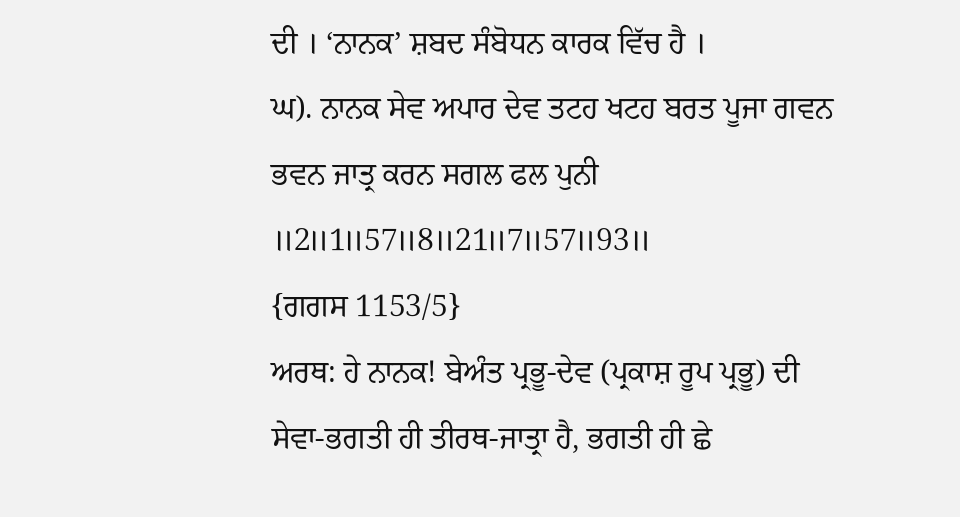ਦੀ । ‘ਨਾਨਕ’ ਸ਼ਬਦ ਸੰਬੋਧਨ ਕਾਰਕ ਵਿੱਚ ਹੈ ।
ਘ). ਨਾਨਕ ਸੇਵ ਅਪਾਰ ਦੇਵ ਤਟਹ ਖਟਹ ਬਰਤ ਪੂਜਾ ਗਵਨ ਭਵਨ ਜਾਤ੍ਰ ਕਰਨ ਸਗਲ ਫਲ ਪੁਨੀ ॥2॥1॥57॥8॥21॥7॥57॥93॥
{ਗਗਸ 1153/5}
ਅਰਥ: ਹੇ ਨਾਨਕ! ਬੇਅੰਤ ਪ੍ਰਭੂ-ਦੇਵ (ਪ੍ਰਕਾਸ਼ ਰੂਪ ਪ੍ਰਭੂ) ਦੀ ਸੇਵਾ-ਭਗਤੀ ਹੀ ਤੀਰਥ-ਜਾਤ੍ਰਾ ਹੈ, ਭਗਤੀ ਹੀ ਛੇ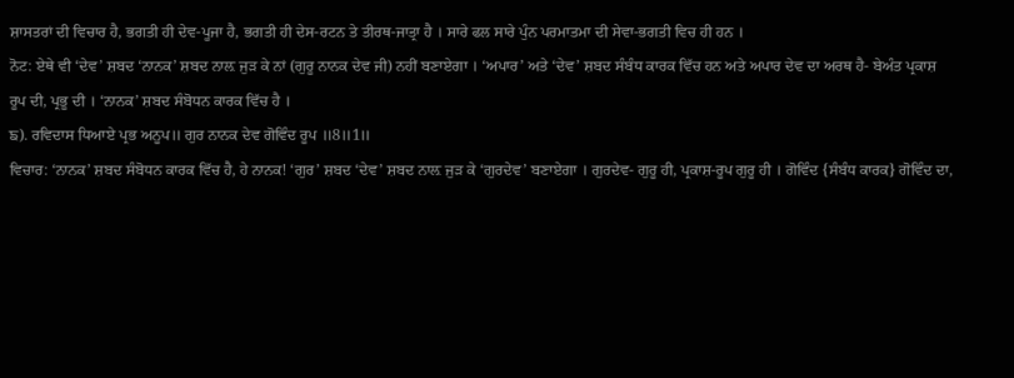ਸ਼ਾਸਤਰਾਂ ਦੀ ਵਿਚਾਰ ਹੈ, ਭਗਤੀ ਹੀ ਦੇਵ-ਪੂਜਾ ਹੈ, ਭਗਤੀ ਹੀ ਦੇਸ-ਰਟਨ ਤੇ ਤੀਰਥ-ਜਾਤ੍ਰਾ ਹੈ । ਸਾਰੇ ਫਲ ਸਾਰੇ ਪੁੰਨ ਪਰਮਾਤਮਾ ਦੀ ਸੇਵਾ-ਭਗਤੀ ਵਿਚ ਹੀ ਹਨ ।
ਨੋਟ: ਏਥੇ ਵੀ ‘ਦੇਵ’ ਸ਼ਬਦ ‘ਨਾਨਕ’ ਸ਼ਬਦ ਨਾਲ਼ ਜੁੜ ਕੇ ਨਾਂ (ਗੁਰੂ ਨਾਨਕ ਦੇਵ ਜੀ) ਨਹੀਂ ਬਣਾਏਗਾ । ‘ਅਪਾਰ’ ਅਤੇ ‘ਦੇਵ’ ਸ਼ਬਦ ਸੰਬੰਧ ਕਾਰਕ ਵਿੱਚ ਹਨ ਅਤੇ ਅਪਾਰ ਦੇਵ ਦਾ ਅਰਥ ਹੈ- ਬੇਅੰਤ ਪ੍ਰਕਾਸ਼ ਰੂਪ ਦੀ, ਪ੍ਰਭੂ ਦੀ । ‘ਨਾਨਕ’ ਸ਼ਬਦ ਸੰਬੋਧਨ ਕਾਰਕ ਵਿੱਚ ਹੈ ।
ਙ). ਰਵਿਦਾਸ ਧਿਆਏ ਪ੍ਰਭ ਅਨੂਪ॥ ਗੁਰ ਨਾਨਕ ਦੇਵ ਗੋਵਿੰਦ ਰੂਪ ॥8॥1॥
ਵਿਚਾਰ: ‘ਨਾਨਕ’ ਸ਼ਬਦ ਸੰਬੋਧਨ ਕਾਰਕ ਵਿੱਚ ਹੈ, ਹੇ ਨਾਨਕ! ‘ਗੁਰ’ ਸ਼ਬਦ ‘ਦੇਵ’ ਸ਼ਬਦ ਨਾਲ਼ ਜੁੜ ਕੇ ‘ਗੁਰਦੇਵ’ ਬਣਾਏਗਾ । ਗੁਰਦੇਵ- ਗੁਰੂ ਹੀ, ਪ੍ਰਕਾਸ਼-ਰੂਪ ਗੁਰੂ ਹੀ । ਗੋਵਿੰਦ {ਸੰਬੰਧ ਕਾਰਕ} ਗੋਵਿੰਦ ਦਾ,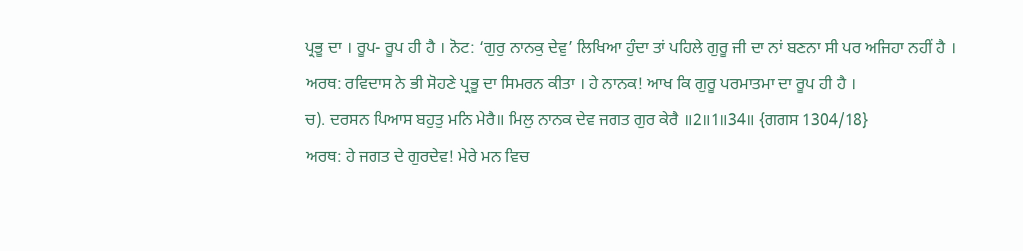ਪ੍ਰਭੂ ਦਾ । ਰੂਪ- ਰੂਪ ਹੀ ਹੈ । ਨੋਟ: ‘ਗੁਰੁ ਨਾਨਕੁ ਦੇਵੁ’ ਲਿਖਿਆ ਹੁੰਦਾ ਤਾਂ ਪਹਿਲੇ ਗੁਰੂ ਜੀ ਦਾ ਨਾਂ ਬਣਨਾ ਸੀ ਪਰ ਅਜਿਹਾ ਨਹੀਂ ਹੈ ।
ਅਰਥ: ਰਵਿਦਾਸ ਨੇ ਭੀ ਸੋਹਣੇ ਪ੍ਰਭੂ ਦਾ ਸਿਮਰਨ ਕੀਤਾ । ਹੇ ਨਾਨਕ! ਆਖ ਕਿ ਗੁਰੂ ਪਰਮਾਤਮਾ ਦਾ ਰੂਪ ਹੀ ਹੈ ।
ਚ). ਦਰਸਨ ਪਿਆਸ ਬਹੁਤੁ ਮਨਿ ਮੇਰੈ॥ ਮਿਲੁ ਨਾਨਕ ਦੇਵ ਜਗਤ ਗੁਰ ਕੇਰੈ ॥2॥1॥34॥ {ਗਗਸ 1304/18}
ਅਰਥ: ਹੇ ਜਗਤ ਦੇ ਗੁਰਦੇਵ! ਮੇਰੇ ਮਨ ਵਿਚ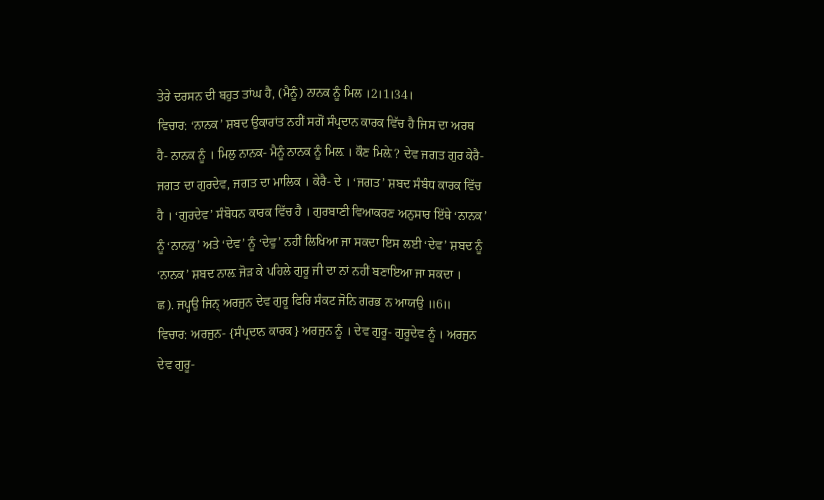ਤੇਰੇ ਦਰਸਨ ਦੀ ਬਹੁਤ ਤਾਂਘ ਹੈ, (ਮੈਨੂੰ) ਨਾਨਕ ਨੂੰ ਮਿਲ ।2।1।34।
ਵਿਚਾਰ: ‘ਨਾਨਕ’ ਸ਼ਬਦ ਉਕਾਰਾਂਤ ਨਹੀਂ ਸਗੋਂ ਸੰਪ੍ਰਦਾਨ ਕਾਰਕ ਵਿੱਚ ਹੈ ਜਿਸ ਦਾ ਅਰਥ ਹੈ- ਨਾਨਕ ਨੂੰ । ਮਿਲੁ ਨਾਨਕ- ਮੈਨੂੰ ਨਾਨਕ ਨੂੰ ਮਿਲ਼ । ਕੌਣ ਮਿਲ਼ੇ? ਦੇਵ ਜਗਤ ਗੁਰ ਕੇਰੈ- ਜਗਤ ਦਾ ਗੁਰਦੇਵ, ਜਗਤ ਦਾ ਮਾਲਿਕ । ਕੇਰੈ- ਦੇ । ‘ਜਗਤ’ ਸ਼ਬਦ ਸੰਬੰਧ ਕਾਰਕ ਵਿੱਚ ਹੈ । ‘ਗੁਰਦੇਵ’ ਸੰਬੋਧਨ ਕਾਰਕ ਵਿੱਚ ਹੈ । ਗੁਰਬਾਣੀ ਵਿਆਕਰਣ ਅਨੁਸਾਰ ਇੱਥੇ ‘ਨਾਨਕ’ ਨੂੰ ‘ਨਾਨਕੁ’ ਅਤੇ ‘ਦੇਵ’ ਨੂੰ ‘ਦੇਵੁ’ ਨਹੀਂ ਲਿਖਿਆ ਜਾ ਸਕਦਾ ਇਸ ਲਈ ‘ਦੇਵ’ ਸ਼ਬਦ ਨੂੰ ‘ਨਾਨਕ’ ਸ਼ਬਦ ਨਾਲ਼ ਜੋੜ ਕੇ ਪਹਿਲੇ ਗੁਰੂ ਜੀ ਦਾ ਨਾਂ ਨਹੀਂ ਬਣਾਇਆ ਜਾ ਸਕਦਾ ।
ਛ). ਜਪ੍ਹਉ ਜਿਨ੍ ਅਰਜੁਨ ਦੇਵ ਗੁਰੂ ਫਿਰਿ ਸੰਕਟ ਜੋਨਿ ਗਰਭ ਨ ਆਯਉ ॥6॥
ਵਿਚਾਰ: ਅਰਜੁਨ- {ਸੰਪ੍ਰਦਾਨ ਕਾਰਕ} ਅਰਜੁਨ ਨੂੰ । ਦੇਵ ਗੁਰੂ- ਗੁਰੂਦੇਵ ਨੂੰ । ਅਰਜੁਨ ਦੇਵ ਗੁਰੂ-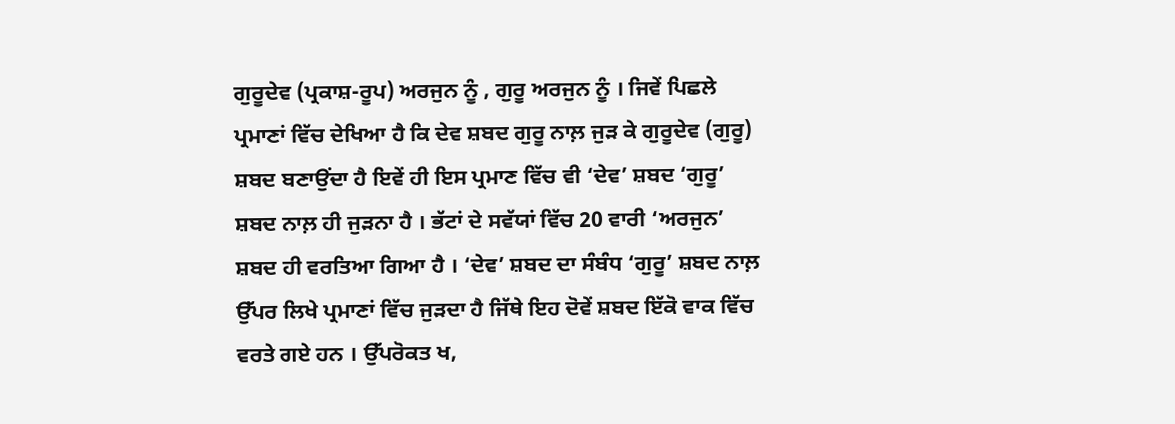ਗੁਰੂਦੇਵ (ਪ੍ਰਕਾਸ਼-ਰੂਪ) ਅਰਜੁਨ ਨੂੰ , ਗੁਰੂ ਅਰਜੁਨ ਨੂੰ । ਜਿਵੇਂ ਪਿਛਲੇ ਪ੍ਰਮਾਣਾਂ ਵਿੱਚ ਦੇਖਿਆ ਹੈ ਕਿ ਦੇਵ ਸ਼ਬਦ ਗੁਰੂ ਨਾਲ਼ ਜੁੜ ਕੇ ਗੁਰੂਦੇਵ (ਗੁਰੂ) ਸ਼ਬਦ ਬਣਾਉਂਦਾ ਹੈ ਇਵੇਂ ਹੀ ਇਸ ਪ੍ਰਮਾਣ ਵਿੱਚ ਵੀ ‘ਦੇਵ’ ਸ਼ਬਦ ‘ਗੁਰੂ’ ਸ਼ਬਦ ਨਾਲ਼ ਹੀ ਜੁੜਨਾ ਹੈ । ਭੱਟਾਂ ਦੇ ਸਵੱਯਾਂ ਵਿੱਚ 20 ਵਾਰੀ ‘ਅਰਜੁਨ’ ਸ਼ਬਦ ਹੀ ਵਰਤਿਆ ਗਿਆ ਹੈ । ‘ਦੇਵ’ ਸ਼ਬਦ ਦਾ ਸੰਬੰਧ ‘ਗੁਰੂ’ ਸ਼ਬਦ ਨਾਲ਼ ਉੱਪਰ ਲਿਖੇ ਪ੍ਰਮਾਣਾਂ ਵਿੱਚ ਜੁੜਦਾ ਹੈ ਜਿੱਥੇ ਇਹ ਦੋਵੇਂ ਸ਼ਬਦ ਇੱਕੋ ਵਾਕ ਵਿੱਚ ਵਰਤੇ ਗਏ ਹਨ । ਉੱਪਰੋਕਤ ਖ,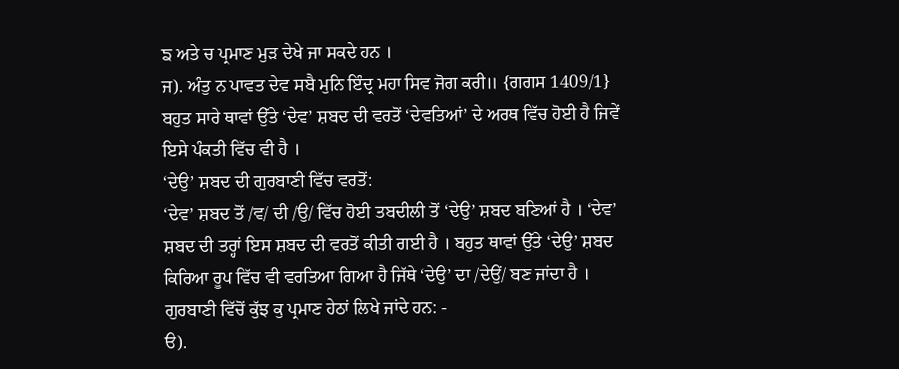ਙ ਅਤੇ ਚ ਪ੍ਰਮਾਣ ਮੁੜ ਦੇਖੇ ਜਾ ਸਕਦੇ ਹਨ ।
ਜ). ਅੰਤੁ ਨ ਪਾਵਤ ਦੇਵ ਸਬੈ ਮੁਨਿ ਇੰਦ੍ਰ ਮਹਾ ਸਿਵ ਜੋਗ ਕਰੀ॥ {ਗਗਸ 1409/1}
ਬਹੁਤ ਸਾਰੇ ਥਾਵਾਂ ਉੱਤੇ ‘ਦੇਵ’ ਸ਼ਬਦ ਦੀ ਵਰਤੋਂ ‘ਦੇਵਤਿਆਂ’ ਦੇ ਅਰਥ ਵਿੱਚ ਹੋਈ ਹੈ ਜਿਵੇਂ ਇਸੇ ਪੰਕਤੀ ਵਿੱਚ ਵੀ ਹੈ ।
‘ਦੇਉ’ ਸ਼ਬਦ ਦੀ ਗੁਰਬਾਣੀ ਵਿੱਚ ਵਰਤੋਂ:
‘ਦੇਵ’ ਸ਼ਬਦ ਤੋਂ /ਵ/ ਦੀ /ਉ/ ਵਿੱਚ ਹੋਈ ਤਬਦੀਲੀ ਤੋਂ ‘ਦੇਉ’ ਸ਼ਬਦ ਬਣਿਆਂ ਹੈ । ‘ਦੇਵ’ ਸ਼ਬਦ ਦੀ ਤਰ੍ਹਾਂ ਇਸ ਸ਼ਬਦ ਦੀ ਵਰਤੋਂ ਕੀਤੀ ਗਈ ਹੈ । ਬਹੁਤ ਥਾਵਾਂ ਉੱਤੇ ‘ਦੇਉ’ ਸ਼ਬਦ ਕਿਰਿਆ ਰੂਪ ਵਿੱਚ ਵੀ ਵਰਤਿਆ ਗਿਆ ਹੈ ਜਿੱਥੇ ‘ਦੇਉ’ ਦਾ /ਦੇਉਂ/ ਬਣ ਜਾਂਦਾ ਹੈ । ਗੁਰਬਾਣੀ ਵਿੱਚੋਂ ਕੁੱਝ ਕੁ ਪ੍ਰਮਾਣ ਹੇਠਾਂ ਲਿਖੇ ਜਾਂਦੇ ਹਨ: -
ੳ).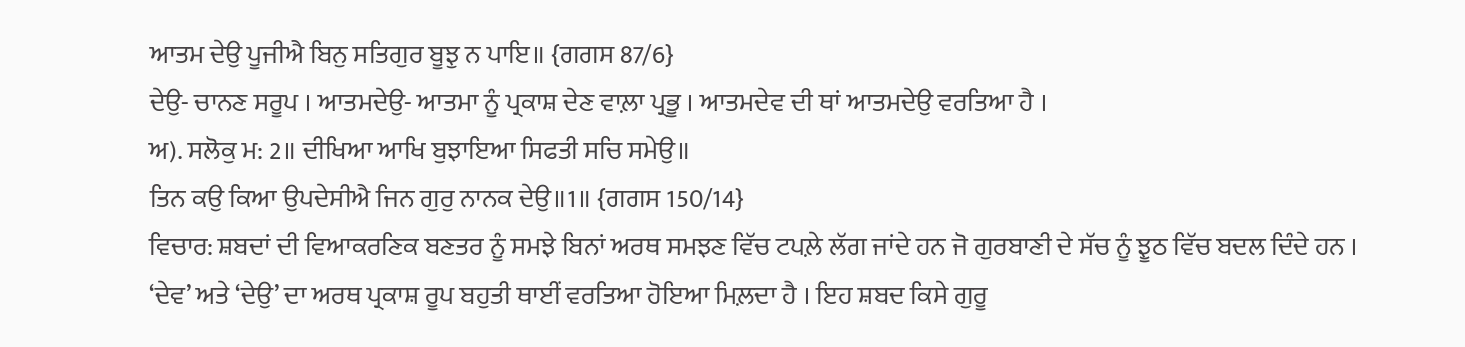ਆਤਮ ਦੇਉ ਪੂਜੀਐ ਬਿਨੁ ਸਤਿਗੁਰ ਬੂਝੁ ਨ ਪਾਇ॥ {ਗਗਸ 87/6}
ਦੇਉ- ਚਾਨਣ ਸਰੂਪ । ਆਤਮਦੇਉ- ਆਤਮਾ ਨੂੰ ਪ੍ਰਕਾਸ਼ ਦੇਣ ਵਾਲ਼ਾ ਪ੍ਰਭੂ । ਆਤਮਦੇਵ ਦੀ ਥਾਂ ਆਤਮਦੇਉ ਵਰਤਿਆ ਹੈ ।
ਅ). ਸਲੋਕੁ ਮ: 2॥ ਦੀਖਿਆ ਆਖਿ ਬੁਝਾਇਆ ਸਿਫਤੀ ਸਚਿ ਸਮੇਉ॥
ਤਿਨ ਕਉ ਕਿਆ ਉਪਦੇਸੀਐ ਜਿਨ ਗੁਰੁ ਨਾਨਕ ਦੇਉ॥1॥ {ਗਗਸ 150/14}
ਵਿਚਾਰ: ਸ਼ਬਦਾਂ ਦੀ ਵਿਆਕਰਣਿਕ ਬਣਤਰ ਨੂੰ ਸਮਝੇ ਬਿਨਾਂ ਅਰਥ ਸਮਝਣ ਵਿੱਚ ਟਪਲ਼ੇ ਲੱਗ ਜਾਂਦੇ ਹਨ ਜੋ ਗੁਰਬਾਣੀ ਦੇ ਸੱਚ ਨੂੰ ਝੂਠ ਵਿੱਚ ਬਦਲ ਦਿੰਦੇ ਹਨ । ‘ਦੇਵ’ ਅਤੇ ‘ਦੇਉ’ ਦਾ ਅਰਥ ਪ੍ਰਕਾਸ਼ ਰੂਪ ਬਹੁਤੀ ਥਾਈਂ ਵਰਤਿਆ ਹੋਇਆ ਮਿਲ਼ਦਾ ਹੈ । ਇਹ ਸ਼ਬਦ ਕਿਸੇ ਗੁਰੂ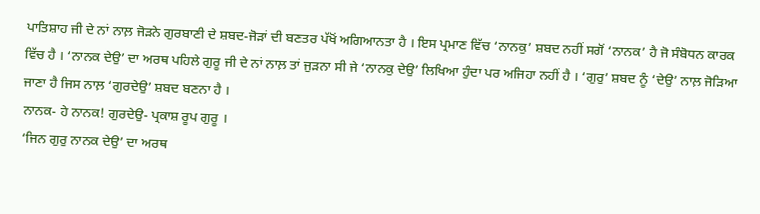ਪਾਤਿਸ਼ਾਹ ਜੀ ਦੇ ਨਾਂ ਨਾਲ਼ ਜੋੜਨੇ ਗੁਰਬਾਣੀ ਦੇ ਸ਼ਬਦ-ਜੋੜਾਂ ਦੀ ਬਣਤਰ ਪੱਖੋਂ ਅਗਿਆਨਤਾ ਹੈ । ਇਸ ਪ੍ਰਮਾਣ ਵਿੱਚ ‘ਨਾਨਕੁ’ ਸ਼ਬਦ ਨਹੀਂ ਸਗੋਂ ‘ਨਾਨਕ’ ਹੈ ਜੋ ਸੰਬੋਧਨ ਕਾਰਕ ਵਿੱਚ ਹੈ । ‘ਨਾਨਕ ਦੇਉ’ ਦਾ ਅਰਥ ਪਹਿਲੇ ਗੁਰੂ ਜੀ ਦੇ ਨਾਂ ਨਾਲ਼ ਤਾਂ ਜੁੜਨਾ ਸੀ ਜੇ ‘ਨਾਨਕੁ ਦੇਉ’ ਲਿਖਿਆ ਹੁੰਦਾ ਪਰ ਅਜਿਹਾ ਨਹੀਂ ਹੈ । ‘ਗੁਰੁ’ ਸ਼ਬਦ ਨੂੰ ‘ਦੇਉ’ ਨਾਲ਼ ਜੋੜਿਆ ਜਾਣਾ ਹੈ ਜਿਸ ਨਾਲ਼ ‘ਗੁਰਦੇਉ’ ਸ਼ਬਦ ਬਣਨਾ ਹੈ ।
ਨਾਨਕ- ਹੇ ਨਾਨਕ! ਗੁਰਦੇਉ- ਪ੍ਰਕਾਸ਼ ਰੂਪ ਗੁਰੂ ।
‘ਜਿਨ ਗੁਰੁ ਨਾਨਕ ਦੇਉ’ ਦਾ ਅਰਥ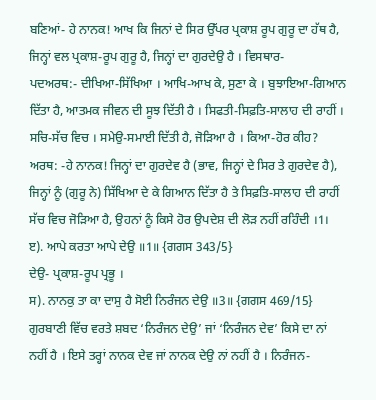ਬਣਿਆਂ- ਹੇ ਨਾਨਕ! ਆਖ ਕਿ ਜਿਨਾਂ ਦੇ ਸਿਰ ਉੱਪਰ ਪ੍ਰਕਾਸ਼ ਰੂਪ ਗੁਰੂ ਦਾ ਹੱਥ ਹੈ, ਜਿਨ੍ਹਾਂ ਵਲ ਪ੍ਰਕਾਸ਼-ਰੂਪ ਗੁਰੂ ਹੈ, ਜਿਨ੍ਹਾਂ ਦਾ ਗੁਰਦੇਉ ਹੈ । ਵਿਸਥਾਰ-
ਪਦਅਰਥ:- ਦੀਖਿਆ-ਸਿੱਖਿਆ । ਆਖਿ-ਆਖ ਕੇ, ਸੁਣਾ ਕੇ । ਬੁਝਾਇਆ-ਗਿਆਨ ਦਿੱਤਾ ਹੈ, ਆਤਮਕ ਜੀਵਨ ਦੀ ਸੂਝ ਦਿੱਤੀ ਹੈ । ਸਿਫਤੀ-ਸਿਫ਼ਤਿ-ਸਾਲਾਹ ਦੀ ਰਾਹੀਂ । ਸਚਿ-ਸੱਚ ਵਿਚ । ਸਮੇਉ-ਸਮਾਈ ਦਿੱਤੀ ਹੈ, ਜੋੜਿਆ ਹੈ । ਕਿਆ-ਹੋਰ ਕੀਹ?
ਅਰਥ: -ਹੇ ਨਾਨਕ! ਜਿਨ੍ਹਾਂ ਦਾ ਗੁਰਦੇਵ ਹੈ (ਭਾਵ, ਜਿਨ੍ਹਾਂ ਦੇ ਸਿਰ ਤੇ ਗੁਰਦੇਵ ਹੈ), ਜਿਨ੍ਹਾਂ ਨੂੰ (ਗੁਰੂ ਨੇ) ਸਿੱਖਿਆ ਦੇ ਕੇ ਗਿਆਨ ਦਿੱਤਾ ਹੈ ਤੇ ਸਿਫ਼ਤਿ-ਸਾਲਾਹ ਦੀ ਰਾਹੀਂ ਸੱਚ ਵਿਚ ਜੋੜਿਆ ਹੈ, ਉਹਨਾਂ ਨੂੰ ਕਿਸੇ ਹੋਰ ਉਪਦੇਸ਼ ਦੀ ਲੋੜ ਨਹੀਂ ਰਹਿੰਦੀ ।1।
ੲ). ਆਪੇ ਕਰਤਾ ਆਪੇ ਦੇਉ ॥1॥ {ਗਗਸ 343/5}
ਦੇਉ- ਪ੍ਰਕਾਸ਼-ਰੂਪ ਪ੍ਰਭੂ ।
ਸ). ਨਾਨਕੁ ਤਾ ਕਾ ਦਾਸੁ ਹੈ ਸੋਈ ਨਿਰੰਜਨ ਦੇਉ ॥3॥ {ਗਗਸ 469/15}
ਗੁਰਬਾਣੀ ਵਿੱਚ ਵਰਤੇ ਸ਼ਬਦ ‘ਨਿਰੰਜਨ ਦੇਉ’ ਜਾਂ ‘ਨਿਰੰਜਨ ਦੇਵ’ ਕਿਸੇ ਦਾ ਨਾਂ ਨਹੀਂ ਹੈ । ਇਸੇ ਤਰ੍ਹਾਂ ਨਾਨਕ ਦੇਵ ਜਾਂ ਨਾਨਕ ਦੇਉ ਨਾਂ ਨਹੀਂ ਹੈ । ਨਿਰੰਜਨ-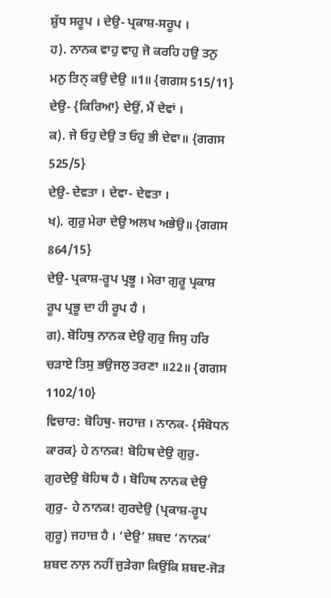ਸ਼ੁੱਧ ਸਰੂਪ । ਦੇਉ- ਪ੍ਰਕਾਸ਼-ਸਰੂਪ ।
ਹ). ਨਾਨਕ ਵਾਹੁ ਵਾਹੁ ਜੋ ਕਰਹਿ ਹਉ ਤਨੁ ਮਨੁ ਤਿਨ੍ ਕਉ ਦੇਉ ॥1॥ {ਗਗਸ 515/11}
ਦੇਉ- {ਕਿਰਿਆ} ਦੇਉਂ, ਮੈਂ ਦੇਵਾਂ ।
ਕ). ਜੇ ਓਹੁ ਦੇਉ ਤ ਓਹੁ ਭੀ ਦੇਵਾ॥ {ਗਗਸ 525/5}
ਦੇਉ- ਦੇਵਤਾ । ਦੇਵਾ- ਦੇਵਤਾ ।
ਖ). ਗੁਰੁ ਮੇਰਾ ਦੇਉ ਅਲਖ ਅਭੇਉ॥ {ਗਗਸ 864/15}
ਦੇਉ- ਪ੍ਰਕਾਸ਼-ਰੂਪ ਪ੍ਰਭੂ । ਮੇਰਾ ਗੁਰੂ ਪ੍ਰਕਾਸ਼ ਰੂਪ ਪ੍ਰਭੂ ਦਾ ਹੀ ਰੂਪ ਹੈ ।
ਗ). ਬੋਹਿਥੁ ਨਾਨਕ ਦੇਉ ਗੁਰੁ ਜਿਸੁ ਹਰਿ ਚੜਾਏ ਤਿਸੁ ਭਉਜਲੁ ਤਰਣਾ ॥22॥ {ਗਗਸ 1102/10}
ਵਿਚਾਰ: ਬੋਹਿਥੁ- ਜਹਾਜ਼ । ਨਾਨਕ- {ਸੰਬੋਧਨ ਕਾਰਕ} ਹੇ ਨਾਨਕ! ਬੋਹਿਥ ਦੇਉ ਗੁਰੁ- ਗੁਰਦੇਉ ਬੋਹਿਥ ਹੈ । ਬੋਹਿਥ ਨਾਨਕ ਦੇਉ ਗੁਰੁ- ਹੇ ਨਾਨਕ! ਗੁਰਦੇਉ (ਪ੍ਰਕਾਸ਼-ਰੂਪ ਗੁਰੂ) ਜਹਾਜ਼ ਹੈ । ‘ਦੇਉ’ ਸ਼ਬਦ ‘ਨਾਨਕ’ ਸ਼ਬਦ ਨਾਲ਼ ਨਹੀਂ ਜੁੜੇਗਾ ਕਿਉਂਕਿ ਸ਼ਬਦ-ਜੋੜ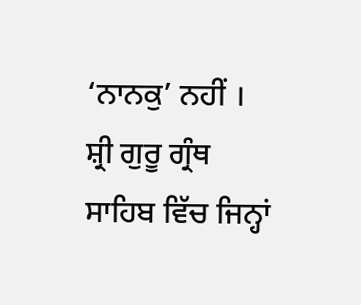‘ਨਾਨਕੁ’ ਨਹੀਂ ।
ਸ਼੍ਰੀ ਗੁਰੂ ਗ੍ਰੰਥ ਸਾਹਿਬ ਵਿੱਚ ਜਿਨ੍ਹਾਂ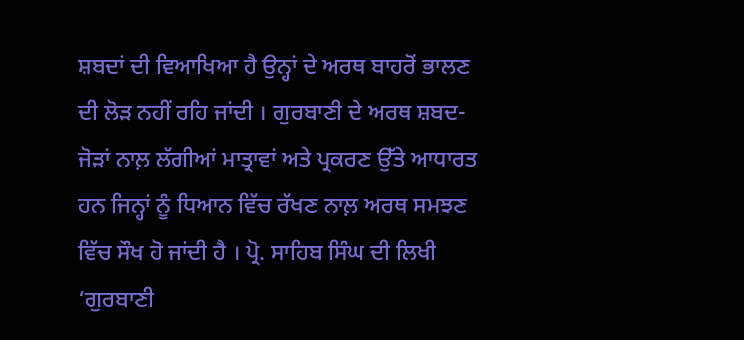ਸ਼ਬਦਾਂ ਦੀ ਵਿਆਖਿਆ ਹੈ ਉਨ੍ਹਾਂ ਦੇ ਅਰਥ ਬਾਹਰੋਂ ਭਾਲਣ ਦੀ ਲੋੜ ਨਹੀਂ ਰਹਿ ਜਾਂਦੀ । ਗੁਰਬਾਣੀ ਦੇ ਅਰਥ ਸ਼ਬਦ-ਜੋੜਾਂ ਨਾਲ਼ ਲੱਗੀਆਂ ਮਾਤ੍ਰਾਵਾਂ ਅਤੇ ਪ੍ਰਕਰਣ ਉੱਤੇ ਆਧਾਰਤ ਹਨ ਜਿਨ੍ਹਾਂ ਨੂੰ ਧਿਆਨ ਵਿੱਚ ਰੱਖਣ ਨਾਲ਼ ਅਰਥ ਸਮਝਣ ਵਿੱਚ ਸੌਖ ਹੋ ਜਾਂਦੀ ਹੈ । ਪ੍ਰੋ. ਸਾਹਿਬ ਸਿੰਘ ਦੀ ਲਿਖੀ ‘ਗੁਰਬਾਣੀ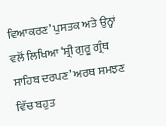ਵਿਆਕਰਣ’ ਪੁਸਤਕ ਅਤੇ ਉਨ੍ਹਾਂ ਵਲੋਂ ਲਿਖਿਆ ‘ਸ਼੍ਰੀ ਗੁਰੂ ਗ੍ਰੰਥ ਸਾਹਿਬ ਦਰਪਣ’ ਅਰਥ ਸਮਝਣ ਵਿੱਚ ਬਹੁਤ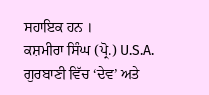ਸਹਾਇਕ ਹਨ ।
ਕਸ਼ਮੀਰਾ ਸਿੰਘ (ਪ੍ਰੋ.) U.S.A.
ਗੁਰਬਾਣੀ ਵਿੱਚ ‘ਦੇਵ’ ਅਤੇ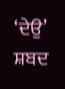‘ਦੇਉ’ ਸ਼ਬਦ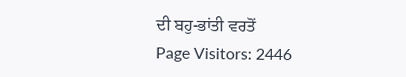ਦੀ ਬਹੁ-ਭਾਂਤੀ ਵਰਤੋਂ
Page Visitors: 2446